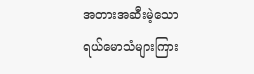အတားအဆီးမဲ့သော ရယ်မောသံများကြား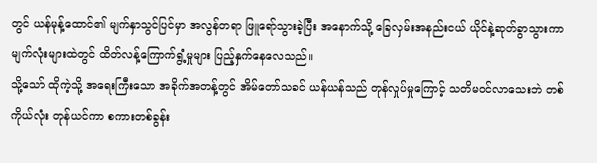တွင် ယန်မုန့်ထောင်၏ မျက်နှာသွင်ပြင်မှာ အလွန်တရာ ဖြူရော်သွားခဲ့ပြီး အနောက်သို့ ခြေလှမ်းအနည်းငယ် ယိုင်နဲ့ဆုတ်ခွာသွားကာ မျက်လုံးများထဲတွင် ထိတ်လန့်ကြောက်ရွံ့မှုများ ပြည့်နှက်နေလေသည်။
သို့သော် ထိုကဲ့သို့ အရေးကြီးသော အခိုက်အတန့်တွင် အိမ်တော်သခင် ယန်ယန်သည် တုန်လှုပ်မှုကြောင့် သတိမဝင်လာသေးဘဲ တစ်ကိုယ်လုံး တုန်ယင်ကာ စကားတစ်ခွန်း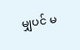မျှပင် မ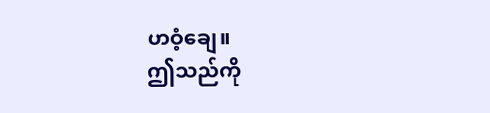ဟဝံ့ချေ။
ဤသည်ကို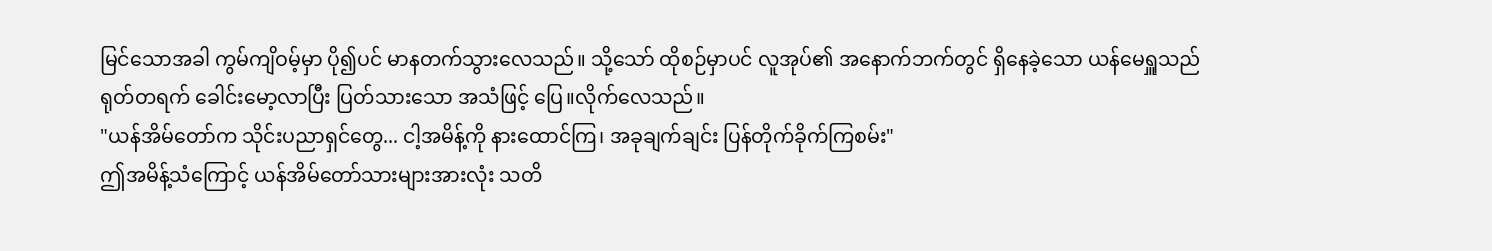မြင်သောအခါ ကွမ်ကျိဝမ့်မှာ ပို၍ပင် မာနတက်သွားလေသည်။ သို့သော် ထိုစဉ်မှာပင် လူအုပ်၏ အနောက်ဘက်တွင် ရှိနေခဲ့သော ယန်မေရှူသည် ရုတ်တရက် ခေါင်းမော့လာပြီး ပြတ်သားသော အသံဖြင့် ပြေ။လိုက်လေသည်။
"ယန်အိမ်တော်က သိုင်းပညာရှင်တွေ... ငါ့အမိန့်ကို နားထောင်ကြ၊ အခုချက်ချင်း ပြန်တိုက်ခိုက်ကြစမ်း"
ဤအမိန့်သံကြောင့် ယန်အိမ်တော်သားများအားလုံး သတိ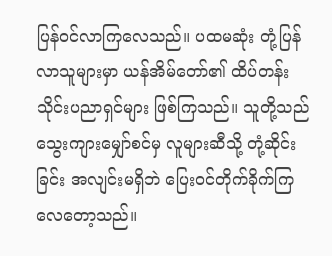ပြန်ဝင်လာကြလေသည်။ ပထမဆုံး တုံ့ပြန်လာသူများမှာ ယန်အိမ်တော်၏ ထိပ်တန်းသိုင်းပညာရှင်များ ဖြစ်ကြသည်။ သူတို့သည် သွေးကျားမျှော်စင်မှ လူများဆီသို့ တုံ့ဆိုင်းခြင်း အလျင်းမရှိဘဲ ပြေးဝင်တိုက်ခိုက်ကြလေတော့သည်။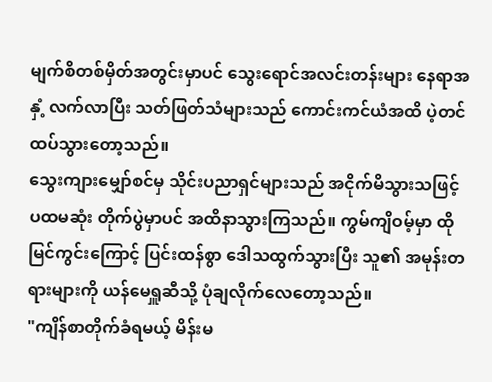မျက်စိတစ်မှိတ်အတွင်းမှာပင် သွေးရောင်အလင်းတန်းများ နေရာအနှံ့ လက်လာပြီး သတ်ဖြတ်သံများသည် ကောင်းကင်ယံအထိ ပဲ့တင်ထပ်သွားတော့သည်။
သွေးကျားမျှော်စင်မှ သိုင်းပညာရှင်များသည် အငိုက်မိသွားသဖြင့် ပထမဆုံး တိုက်ပွဲမှာပင် အထိနာသွားကြသည်။ ကွမ်ကျိဝမ့်မှာ ထိုမြင်ကွင်းကြောင့် ပြင်းထန်စွာ ဒေါသထွက်သွားပြီး သူ၏ အမုန်းတရားများကို ယန်မေရှူဆီသို့ ပုံချလိုက်လေတော့သည်။
"ကျိန်စာတိုက်ခံရမယ့် မိန်းမ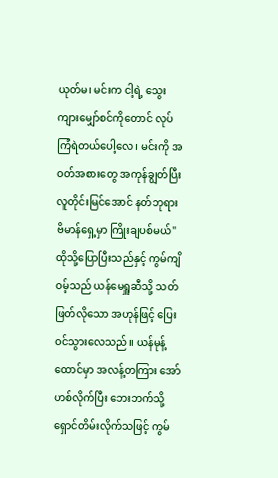ယုတ်မ၊ မင်းက ငါ့ရဲ့ သွေးကျားမျှော်စင်ကိုတောင် လုပ်ကြံရဲတယ်ပေါ့လေ၊ မင်းကို အဝတ်အစားတွေ အကုန်ချွတ်ပြီး လူတိုင်းမြင်အောင် နတ်ဘုရားဗိမာန်ရှေ့မှာ ကြိုးချပစ်မယ်"
ထိုသို့ပြောပြီးသည်နှင့် ကွမ်ကျိဝမ့်သည် ယန်မေရှူဆီသို့ သတ်ဖြတ်လိုသော အဟုန်ဖြင့် ပြေးဝင်သွားလေသည်။ ယန်မုန့်ထောင်မှာ အလန့်တကြား အော်ဟစ်လိုက်ပြီး ဘေးဘက်သို့ ရှောင်တိမ်းလိုက်သဖြင့် ကွမ်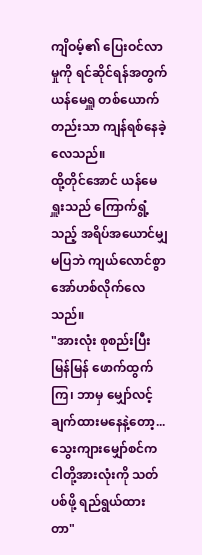ကျိဝမ့်၏ ပြေးဝင်လာမှုကို ရင်ဆိုင်ရန်အတွက် ယန်မေရှူ တစ်ယောက်တည်းသာ ကျန်ရစ်နေခဲ့လေသည်။
ထို့တိုင်အောင် ယန်မေရှူးသည် ကြောက်ရွံ့သည့် အရိပ်အယောင်မျှ မပြဘဲ ကျယ်လောင်စွာ အော်ဟစ်လိုက်လေသည်။
"အားလုံး စုစည်းပြီး မြန်မြန် ဖောက်ထွက်ကြ၊ ဘာမှ မျှော်လင့်ချက်ထားမနေနဲ့တော့... သွေးကျားမျှော်စင်က ငါတို့အားလုံးကို သတ်ပစ်ဖို့ ရည်ရွယ်ထားတာ"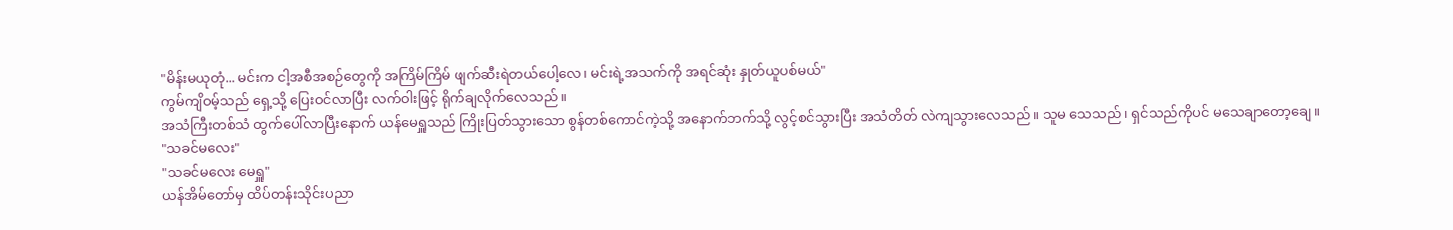"မိန်းမယုတုံ... မင်းက ငါ့အစီအစဉ်တွေကို အကြိမ်ကြိမ် ဖျက်ဆီးရဲတယ်ပေါ့လေ၊ မင်းရဲ့အသက်ကို အရင်ဆုံး နှုတ်ယူပစ်မယ်"
ကွမ်ကျိဝမ့်သည် ရှေ့သို့ ပြေးဝင်လာပြီး လက်ဝါးဖြင့် ရိုက်ချလိုက်လေသည်။
အသံကြီးတစ်သံ ထွက်ပေါ်လာပြီးနောက် ယန်မေရှူသည် ကြိုးပြတ်သွားသော စွန်တစ်ကောင်ကဲ့သို့ အနောက်ဘက်သို့ လွင့်စင်သွားပြီး အသံတိတ် လဲကျသွားလေသည်။ သူမ သေသည်၊ ရှင်သည်ကိုပင် မသေချာတော့ချေ။
"သခင်မလေး"
"သခင်မလေး မေရှူ"
ယန်အိမ်တော်မှ ထိပ်တန်းသိုင်းပညာ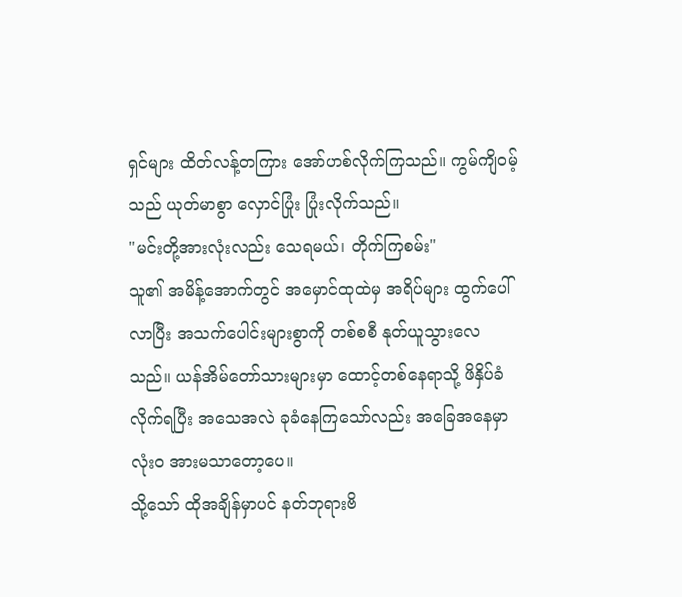ရှင်များ ထိတ်လန့်တကြား အော်ဟစ်လိုက်ကြသည်။ ကွမ်ကျိဝမ့်သည် ယုတ်မာစွာ လှောင်ပြုံး ပြုံးလိုက်သည်။
"မင်းတို့အားလုံးလည်း သေရမယ်၊ တိုက်ကြစမ်း"
သူ၏ အမိန့်အောက်တွင် အမှောင်ထုထဲမှ အရိပ်များ ထွက်ပေါ်လာပြီး အသက်ပေါင်းများစွာကို တစ်စစီ နုတ်ယူသွားလေသည်။ ယန်အိမ်တော်သားများမှာ ထောင့်တစ်နေရာသို့ ဖိနှိပ်ခံလိုက်ရပြီး အသေအလဲ ခုခံနေကြသော်လည်း အခြေအနေမှာ လုံးဝ အားမသာတော့ပေ။
သို့သော် ထိုအချိန်မှာပင် နတ်ဘုရားဗိ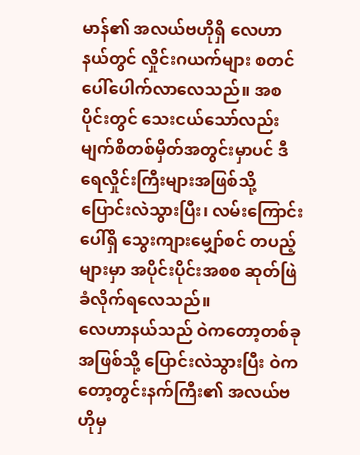မာန်၏ အလယ်ဗဟိုရှိ လေဟာနယ်တွင် လှိုင်းဂယက်များ စတင်ပေါ်ပေါက်လာလေသည်။ အစပိုင်းတွင် သေးငယ်သော်လည်း မျက်စိတစ်မှိတ်အတွင်းမှာပင် ဒီရေလှိုင်းကြီးများအဖြစ်သို့ ပြောင်းလဲသွားပြီး၊ လမ်းကြောင်းပေါ်ရှိ သွေးကျားမျှော်စင် တပည့်များမှာ အပိုင်းပိုင်းအစစ ဆုတ်ဖြဲခံလိုက်ရလေသည်။
လေဟာနယ်သည် ဝဲကတော့တစ်ခုအဖြစ်သို့ ပြောင်းလဲသွားပြီး ဝဲကတော့တွင်းနက်ကြီး၏ အလယ်ဗဟိုမှ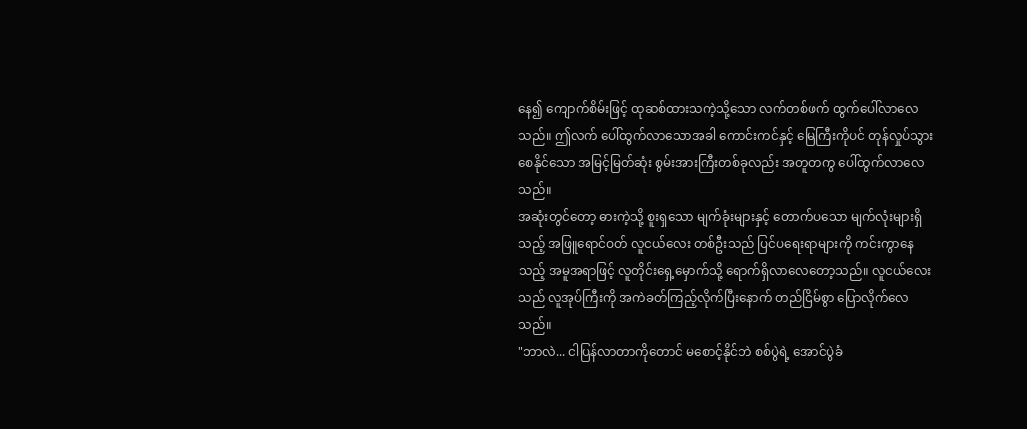နေ၍ ကျောက်စိမ်းဖြင့် ထုဆစ်ထားသကဲ့သို့သော လက်တစ်ဖက် ထွက်ပေါ်လာလေသည်။ ဤလက် ပေါ်ထွက်လာသောအခါ ကောင်းကင်နှင့် မြေကြီးကိုပင် တုန်လှုပ်သွားစေနိုင်သော အမြင့်မြတ်ဆုံး စွမ်းအားကြီးတစ်ခုလည်း အတူတကွ ပေါ်ထွက်လာလေသည်။
အဆုံးတွင်တော့ ဓားကဲ့သို့ စူးရှသော မျက်ခုံးများနှင့် တောက်ပသော မျက်လုံးများရှိသည့် အဖြူရောင်ဝတ် လူငယ်လေး တစ်ဦးသည် ပြင်ပရေးရာများကို ကင်းကွာနေသည့် အမူအရာဖြင့် လူတိုင်းရှေ့မှောက်သို့ ရောက်ရှိလာလေတော့သည်။ လူငယ်လေးသည် လူအုပ်ကြီးကို အကဲခတ်ကြည့်လိုက်ပြီးနောက် တည်ငြိမ်စွာ ပြောလိုက်လေသည်။
"ဘာလဲ... ငါပြန်လာတာကိုတောင် မစောင့်နိုင်ဘဲ စစ်ပွဲရဲ့ အောင်ပွဲခံ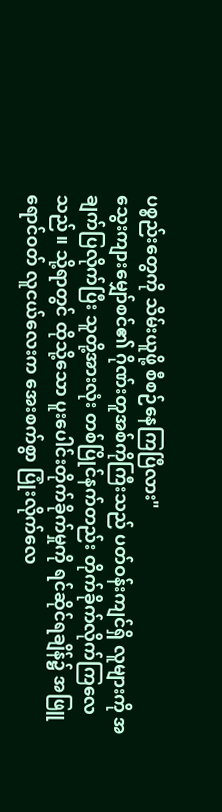ပစ္စည်းတွေကို သိမ်းယူဖို့ စီစဉ်နေကြပြီလား"
သွေးကျားမျှော်စင်၏ ဂိုဏ်းတူအစ်ကိုကြီးသည် ပတ်ဝန်းကျင်ရှိ လူများကို အချက်ပြလိုက်ပြီး သူတို့အားလုံး တစ်ပြိုင်နက်တည်း တိုက်ခိုက်လိုက်ကြလေသည်။ သို့ရာတွင် ထိုသို့သော ပူးပေါင်းတိုက်ခိုက်မှုကို ရင်ဆိုင်ရချိန်၌ အဖြူရောင်ဝတ် လူငယ်လေးက အေးစက်စွာ ပြုံးလိုက်လေ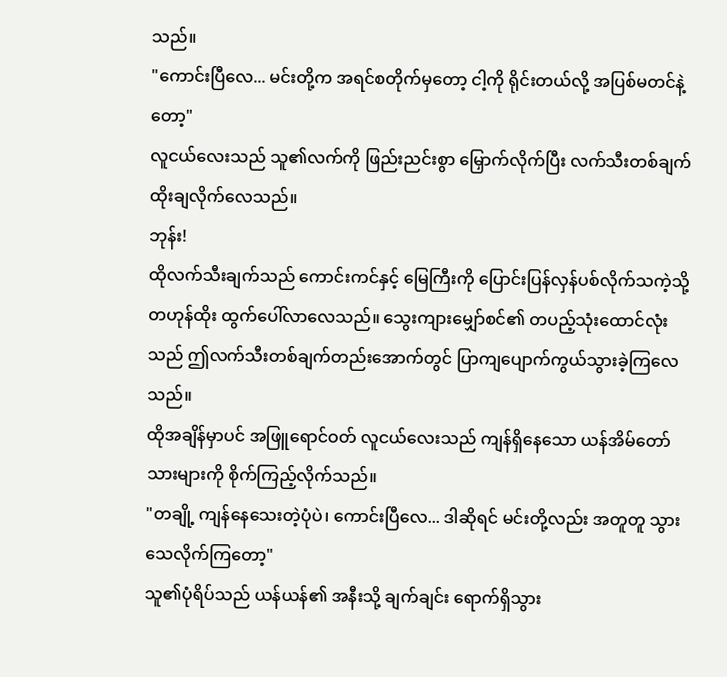သည်။
"ကောင်းပြီလေ... မင်းတို့က အရင်စတိုက်မှတော့ ငါ့ကို ရိုင်းတယ်လို့ အပြစ်မတင်နဲ့တော့"
လူငယ်လေးသည် သူ၏လက်ကို ဖြည်းညင်းစွာ မြှောက်လိုက်ပြီး လက်သီးတစ်ချက် ထိုးချလိုက်လေသည်။
ဘုန်း!
ထိုလက်သီးချက်သည် ကောင်းကင်နှင့် မြေကြီးကို ပြောင်းပြန်လှန်ပစ်လိုက်သကဲ့သို့ တဟုန်ထိုး ထွက်ပေါ်လာလေသည်။ သွေးကျားမျှော်စင်၏ တပည့်သုံးထောင်လုံးသည် ဤလက်သီးတစ်ချက်တည်းအောက်တွင် ပြာကျပျောက်ကွယ်သွားခဲ့ကြလေသည်။
ထိုအချိန်မှာပင် အဖြူရောင်ဝတ် လူငယ်လေးသည် ကျန်ရှိနေသော ယန်အိမ်တော်သားများကို စိုက်ကြည့်လိုက်သည်။
"တချို့ ကျန်နေသေးတဲ့ပုံပဲ၊ ကောင်းပြီလေ... ဒါဆိုရင် မင်းတို့လည်း အတူတူ သွားသေလိုက်ကြတော့"
သူ၏ပုံရိပ်သည် ယန်ယန်၏ အနီးသို့ ချက်ချင်း ရောက်ရှိသွား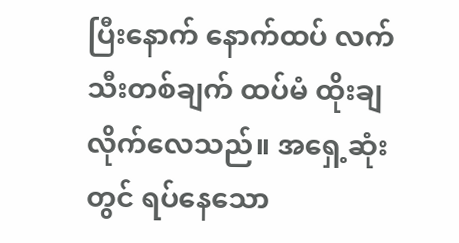ပြီးနောက် နောက်ထပ် လက်သီးတစ်ချက် ထပ်မံ ထိုးချလိုက်လေသည်။ အရှေ့ဆုံးတွင် ရပ်နေသော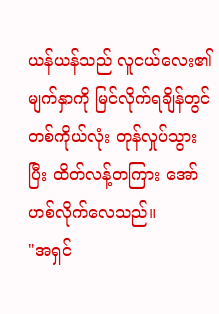ယန်ယန်သည် လူငယ်လေး၏ မျက်နှာကို မြင်လိုက်ရချိန်တွင် တစ်ကိုယ်လုံး တုန်လှုပ်သွားပြီး ထိတ်လန့်တကြား အော်ဟစ်လိုက်လေသည်။
"အရှင်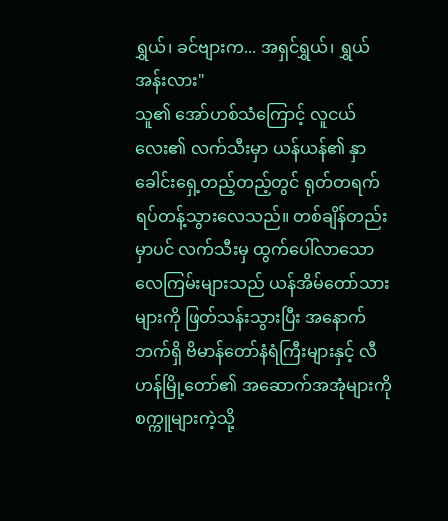ရွှယ်၊ ခင်ဗျားက... အရှင်ရွှယ်၊ ရွှယ်အန်းလား"
သူ၏ အော်ဟစ်သံကြောင့် လူငယ်လေး၏ လက်သီးမှာ ယန်ယန်၏ နှာခေါင်းရှေ့တည့်တည့်တွင် ရုတ်တရက် ရပ်တန့်သွားလေသည်။ တစ်ချိန်တည်းမှာပင် လက်သီးမှ ထွက်ပေါ်လာသော လေကြမ်းများသည် ယန်အိမ်တော်သားများကို ဖြတ်သန်းသွားပြီး အနောက်ဘက်ရှိ ဗိမာန်တော်နံရံကြီးများနှင့် လီဟန်မြို့တော်၏ အဆောက်အအုံများကို စက္ကူများကဲ့သို့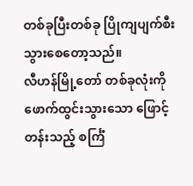တစ်ခုပြီးတစ်ခု ပြိုကျပျက်စီးသွားစေတော့သည်။
လီဟန်မြို့တော် တစ်ခုလုံးကို ဖောက်ထွင်းသွားသော ဖြောင့်တန်းသည့် စင်္ကြံ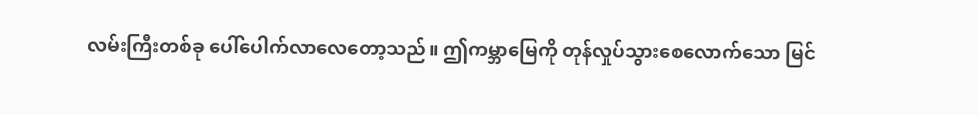လမ်းကြီးတစ်ခု ပေါ်ပေါက်လာလေတော့သည်။ ဤကမ္ဘာမြေကို တုန်လှုပ်သွားစေလောက်သော မြင်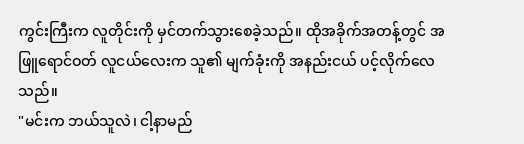ကွင်းကြီးက လူတိုင်းကို မှင်တက်သွားစေခဲ့သည်။ ထိုအခိုက်အတန့်တွင် အဖြူရောင်ဝတ် လူငယ်လေးက သူ၏ မျက်ခုံးကို အနည်းငယ် ပင့်လိုက်လေသည်။
"မင်းက ဘယ်သူလဲ၊ ငါ့နာမည်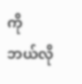ကို ဘယ်လို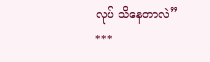လုပ် သိနေတာလဲ”
***